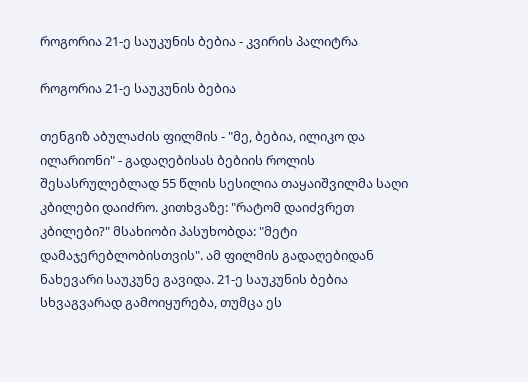როგორია 21-ე საუკუნის ბებია - კვირის პალიტრა

როგორია 21-ე საუკუნის ბებია

თენგიზ აბულაძის ფილმის - "მე, ბებია, ილიკო და ილარიონი" - გადაღებისას ბებიის როლის შესასრულებლად 55 წლის სესილია თაყაიშვილმა საღი კბილები დაიძრო. კითხვაზე: "რატომ დაიძვრეთ კბილები?" მსახიობი პასუხობდა: "მეტი დამაჯერებლობისთვის". ამ ფილმის გადაღებიდან ნახევარი საუკუნე გავიდა. 21-ე საუკუნის ბებია სხვაგვარად გამოიყურება, თუმცა ეს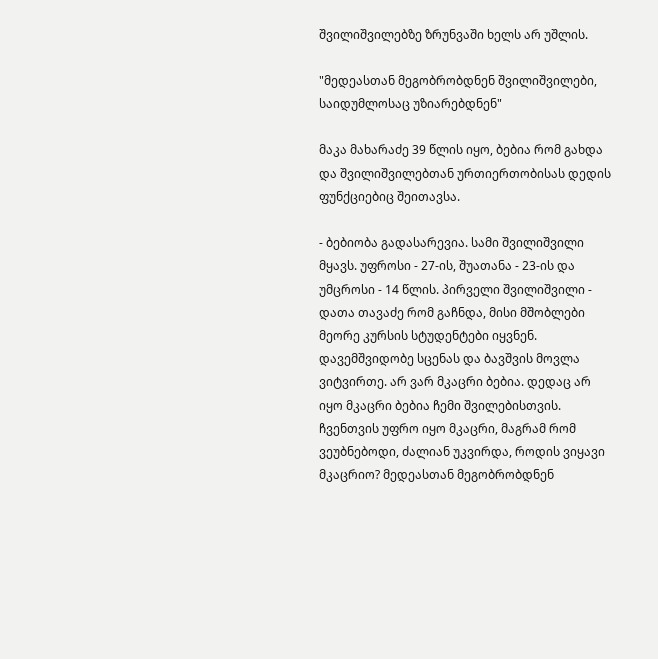შვილიშვილებზე ზრუნვაში ხელს არ უშლის.

"მედეასთან მეგობრობდნენ შვილიშვილები, საიდუმლოსაც უზიარებდნენ"

მაკა მახარაძე 39 წლის იყო, ბებია რომ გახდა და შვილიშვილებთან ურთიერთობისას დედის ფუნქციებიც შეითავსა.

- ბებიობა გადასარევია. სამი შვილიშვილი მყავს. უფროსი - 27-ის, შუათანა - 23-ის და უმცროსი - 14 წლის. პირველი შვილიშვილი - დათა თავაძე რომ გაჩნდა, მისი მშობლები მეორე კურსის სტუდენტები იყვნენ. დავემშვიდობე სცენას და ბავშვის მოვლა ვიტვირთე. არ ვარ მკაცრი ბებია. დედაც არ იყო მკაცრი ბებია ჩემი შვილებისთვის. ჩვენთვის უფრო იყო მკაცრი, მაგრამ რომ ვეუბნებოდი, ძალიან უკვირდა, როდის ვიყავი მკაცრიო? მედეასთან მეგობრობდნენ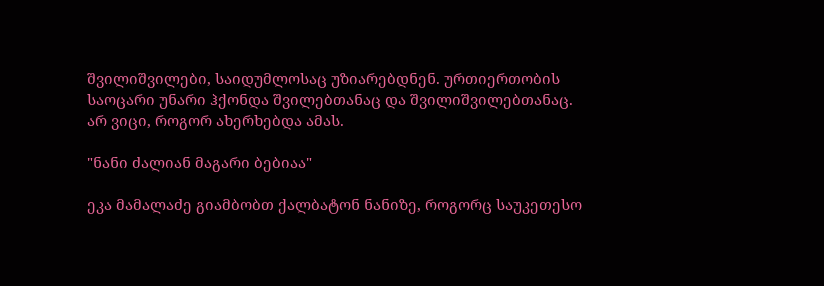შვილიშვილები, საიდუმლოსაც უზიარებდნენ. ურთიერთობის საოცარი უნარი ჰქონდა შვილებთანაც და შვილიშვილებთანაც. არ ვიცი, როგორ ახერხებდა ამას.

"ნანი ძალიან მაგარი ბებიაა"

ეკა მამალაძე გიამბობთ ქალბატონ ნანიზე, როგორც საუკეთესო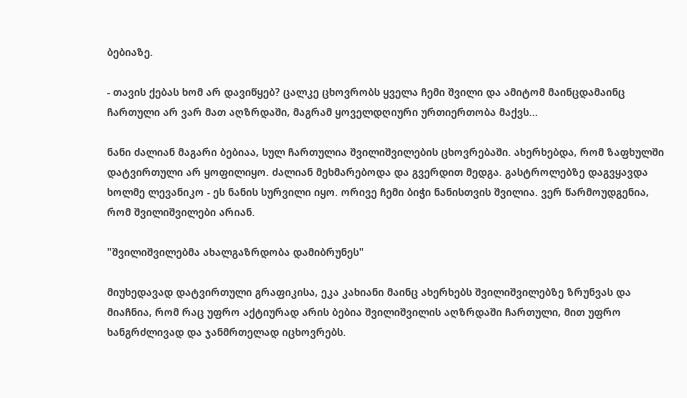ბებიაზე.

- თავის ქებას ხომ არ დავიწყებ? ცალკე ცხოვრობს ყველა ჩემი შვილი და ამიტომ მაინცდამაინც ჩართული არ ვარ მათ აღზრდაში, მაგრამ ყოველდღიური ურთიერთობა მაქვს...

ნანი ძალიან მაგარი ბებიაა, სულ ჩართულია შვილიშვილების ცხოვრებაში. ახერხებდა, რომ ზაფხულში დატვირთული არ ყოფილიყო. ძალიან მეხმარებოდა და გვერდით მედგა. გასტროლებზე დაგვყავდა ხოლმე ლევანიკო - ეს ნანის სურვილი იყო. ორივე ჩემი ბიჭი ნანისთვის შვილია. ვერ წარმოუდგენია, რომ შვილიშვილები არიან.

"შვილიშვილებმა ახალგაზრდობა დამიბრუნეს"

მიუხედავად დატვირთული გრაფიკისა, ეკა კახიანი მაინც ახერხებს შვილიშვილებზე ზრუნვას და მიაჩნია, რომ რაც უფრო აქტიურად არის ბებია შვილიშვილის აღზრდაში ჩართული, მით უფრო ხანგრძლივად და ჯანმრთელად იცხოვრებს.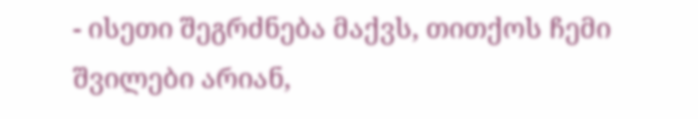- ისეთი შეგრძნება მაქვს, თითქოს ჩემი შვილები არიან,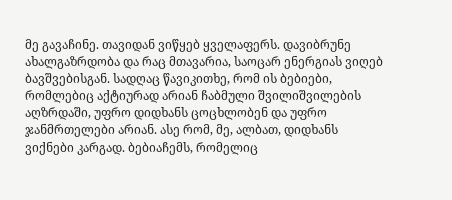მე გავაჩინე. თავიდან ვიწყებ ყველაფერს. დავიბრუნე ახალგაზრდობა და რაც მთავარია, საოცარ ენერგიას ვიღებ ბავშვებისგან. სადღაც წავიკითხე, რომ ის ბებიები, რომლებიც აქტიურად არიან ჩაბმული შვილიშვილების აღზრდაში, უფრო დიდხანს ცოცხლობენ და უფრო ჯანმრთელები არიან. ასე რომ, მე, ალბათ, დიდხანს ვიქნები კარგად. ბებიაჩემს, რომელიც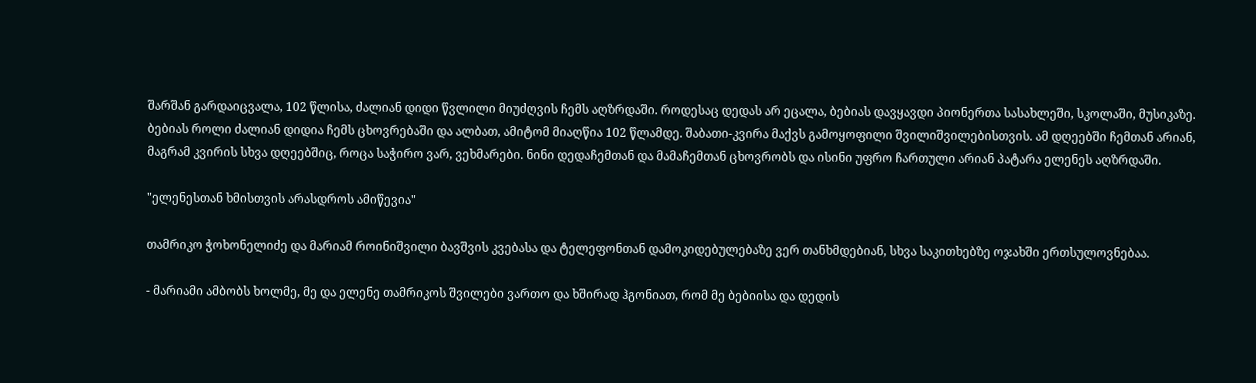შარშან გარდაიცვალა, 102 წლისა, ძალიან დიდი წვლილი მიუძღვის ჩემს აღზრდაში. როდესაც დედას არ ეცალა, ბებიას დავყავდი პიონერთა სასახლეში, სკოლაში, მუსიკაზე. ბებიას როლი ძალიან დიდია ჩემს ცხოვრებაში და ალბათ, ამიტომ მიაღწია 102 წლამდე. შაბათი-კვირა მაქვს გამოყოფილი შვილიშვილებისთვის. ამ დღეებში ჩემთან არიან, მაგრამ კვირის სხვა დღეებშიც, როცა საჭირო ვარ, ვეხმარები. ნინი დედაჩემთან და მამაჩემთან ცხოვრობს და ისინი უფრო ჩართული არიან პატარა ელენეს აღზრდაში.

"ელენესთან ხმისთვის არასდროს ამიწევია"

თამრიკო ჭოხონელიძე და მარიამ როინიშვილი ბავშვის კვებასა და ტელეფონთან დამოკიდებულებაზე ვერ თანხმდებიან, სხვა საკითხებზე ოჯახში ერთსულოვნებაა.

- მარიამი ამბობს ხოლმე, მე და ელენე თამრიკოს შვილები ვართო და ხშირად ჰგონიათ, რომ მე ბებიისა და დედის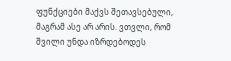ფუნქციები მაქვს შეთავსებული, მაგრამ ასე არ არის. ვთვლი, რომ შვილი უნდა იზრდებოდეს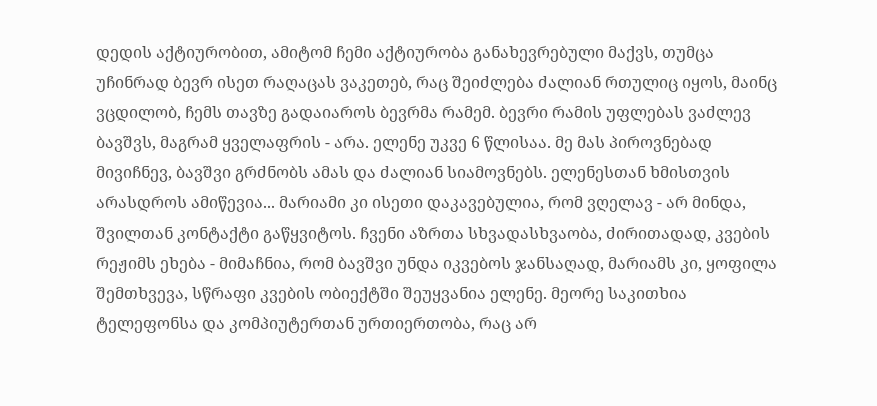დედის აქტიურობით, ამიტომ ჩემი აქტიურობა განახევრებული მაქვს, თუმცა უჩინრად ბევრ ისეთ რაღაცას ვაკეთებ, რაც შეიძლება ძალიან რთულიც იყოს, მაინც ვცდილობ, ჩემს თავზე გადაიაროს ბევრმა რამემ. ბევრი რამის უფლებას ვაძლევ ბავშვს, მაგრამ ყველაფრის - არა. ელენე უკვე 6 წლისაა. მე მას პიროვნებად მივიჩნევ, ბავშვი გრძნობს ამას და ძალიან სიამოვნებს. ელენესთან ხმისთვის არასდროს ამიწევია... მარიამი კი ისეთი დაკავებულია, რომ ვღელავ - არ მინდა, შვილთან კონტაქტი გაწყვიტოს. ჩვენი აზრთა სხვადასხვაობა, ძირითადად, კვების რეჟიმს ეხება - მიმაჩნია, რომ ბავშვი უნდა იკვებოს ჯანსაღად, მარიამს კი, ყოფილა შემთხვევა, სწრაფი კვების ობიექტში შეუყვანია ელენე. მეორე საკითხია ტელეფონსა და კომპიუტერთან ურთიერთობა, რაც არ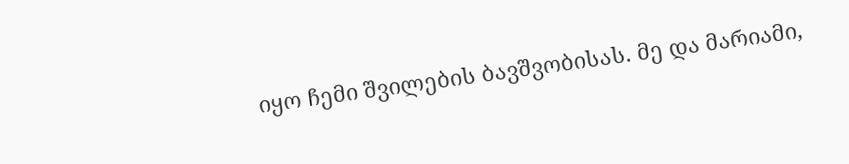იყო ჩემი შვილების ბავშვობისას. მე და მარიამი,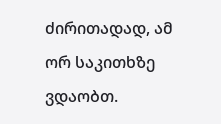ძირითადად, ამ ორ საკითხზე ვდაობთ.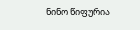ნინო წიფურია